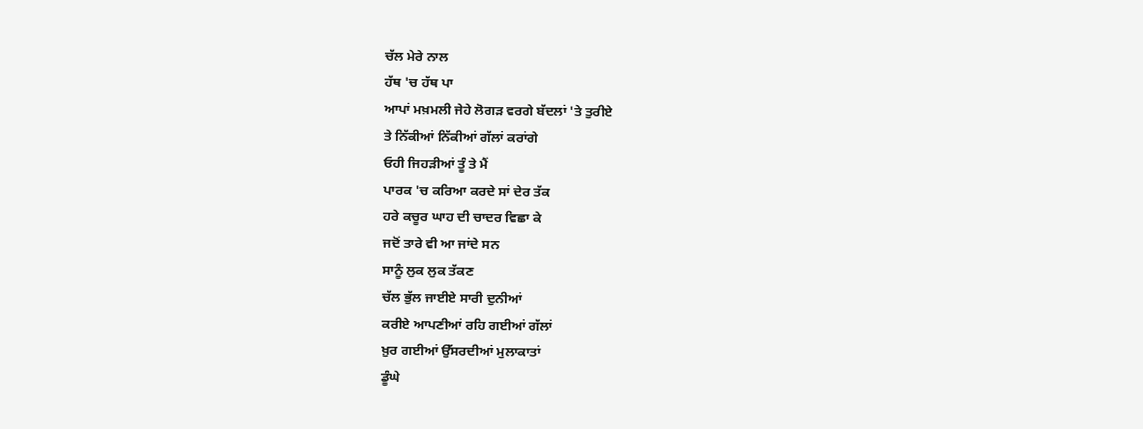ਚੱਲ ਮੇਰੇ ਨਾਲ
ਹੱਥ 'ਚ ਹੱਥ ਪਾ
ਆਪਾਂ ਮਖ਼ਮਲੀ ਜੇਹੇ ਲੋਗੜ ਵਰਗੇ ਬੱਦਲਾਂ 'ਤੇ ਤੁਰੀਏ
ਤੇ ਨਿੱਕੀਆਂ ਨਿੱਕੀਆਂ ਗੱਲਾਂ ਕਰਾਂਗੇ
ਓਹੀ ਜਿਹੜੀਆਂ ਤੂੰ ਤੇ ਮੈਂ
ਪਾਰਕ 'ਚ ਕਰਿਆ ਕਰਦੇ ਸਾਂ ਦੇਰ ਤੱਕ
ਹਰੇ ਕਚੂਰ ਘਾਹ ਦੀ ਚਾਦਰ ਵਿਛਾ ਕੇ
ਜਦੋਂ ਤਾਰੇ ਵੀ ਆ ਜਾਂਦੇ ਸਨ
ਸਾਨੂੰ ਲੁਕ ਲੁਕ ਤੱਕਣ
ਚੱਲ ਭੁੱਲ ਜਾਈਏ ਸਾਰੀ ਦੁਨੀਆਂ
ਕਰੀਏ ਆਪਣੀਆਂ ਰਹਿ ਗਈਆਂ ਗੱਲਾਂ
ਖ਼ੁਰ ਗਈਆਂ ਉੱਸਰਦੀਆਂ ਮੁਲਾਕਾਤਾਂ
ਡੂੰਘੇ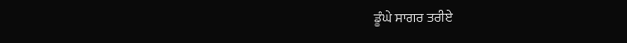ਡੂੰਘੇ ਸਾਗਰ ਤਰੀਏ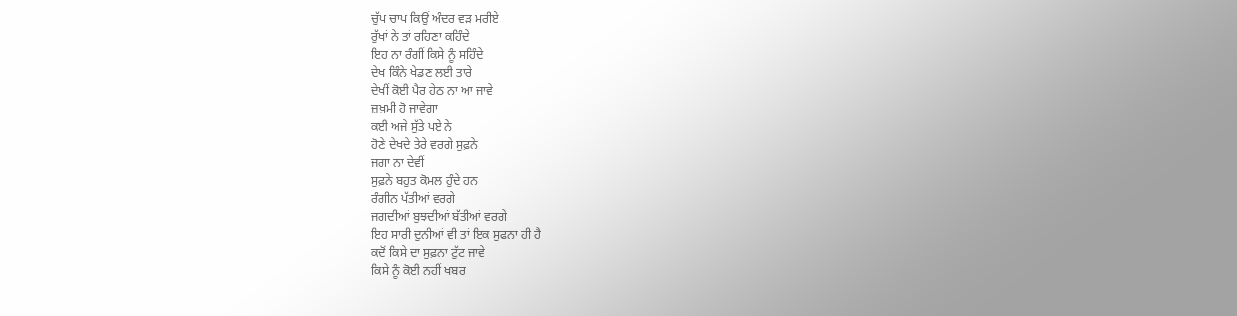ਚੁੱਪ ਚਾਪ ਕਿਉਂ ਅੰਦਰ ਵੜ ਮਰੀਏ
ਰੁੱਖਾਂ ਨੇ ਤਾਂ ਰਹਿਣਾ ਕਹਿੰਦੇ
ਇਹ ਨਾ ਰੰਗੀਂ ਕਿਸੇ ਨੂੰ ਸਹਿੰਦੇ
ਦੇਖ ਕਿੰਨੇ ਖੇਡਣ ਲਈ ਤਾਰੇ
ਦੇਖੀਂ ਕੋਈ ਪੈਰ ਹੇਠ ਨਾ ਆ ਜਾਵੇ
ਜ਼ਖ਼ਮੀ ਹੋ ਜਾਵੇਗਾ
ਕਈ ਅਜੇ ਸੁੱਤੇ ਪਏ ਨੇ
ਹੋਣੇ ਦੇਖਦੇ ਤੇਰੇ ਵਰਗੇ ਸੁਫ਼ਨੇ
ਜਗਾ ਨਾ ਦੇਵੀਂ
ਸੁਫ਼ਨੇ ਬਹੁਤ ਕੋਮਲ ਹੁੰਦੇ ਹਨ
ਰੰਗੀਨ ਪੱਤੀਆਂ ਵਰਗੇ
ਜਗਦੀਆਂ ਬੁਝਦੀਆਂ ਬੱਤੀਆਂ ਵਰਗੇ
ਇਹ ਸਾਰੀ ਦੁਨੀਆਂ ਵੀ ਤਾਂ ਇਕ ਸੁਫਨਾ ਹੀ ਹੈ
ਕਦੋਂ ਕਿਸੇ ਦਾ ਸੁਫ਼ਨਾ ਟੁੱਟ ਜਾਵੇ
ਕਿਸੇ ਨੂੰ ਕੋਈ ਨਹੀਂ ਖਬਰ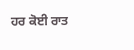ਹਰ ਕੋਈ ਰਾਤ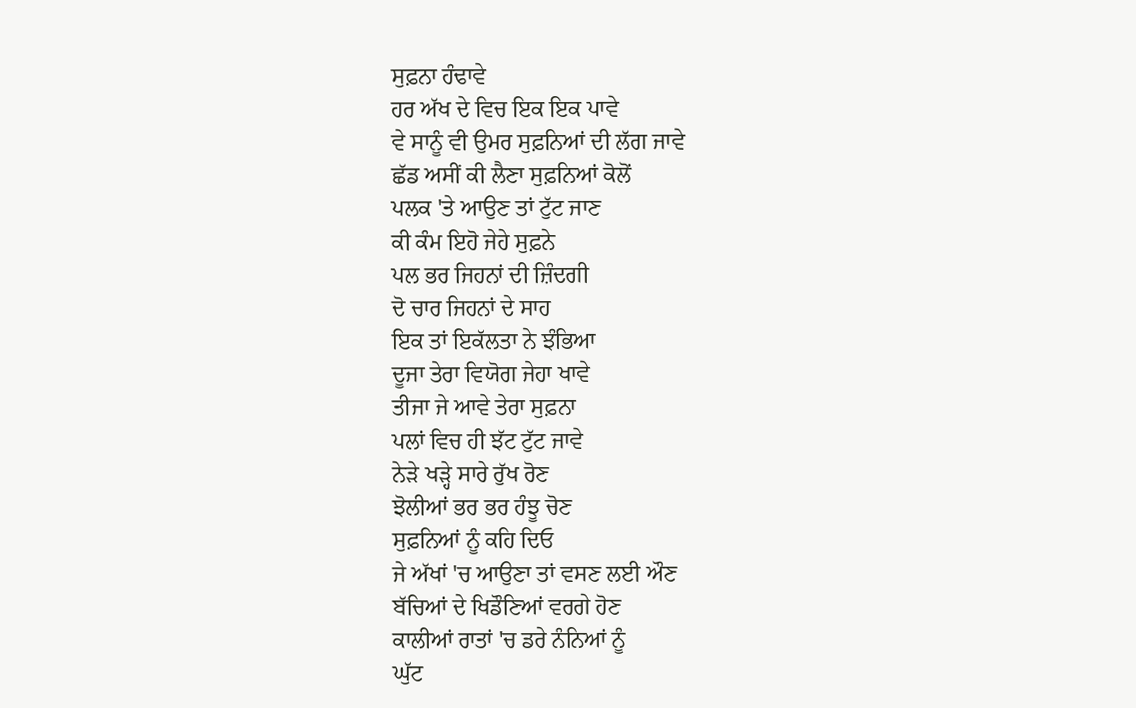ਸੁਫ਼ਨਾ ਹੰਢਾਵੇ
ਹਰ ਅੱਖ ਦੇ ਵਿਚ ਇਕ ਇਕ ਪਾਵੇ
ਵੇ ਸਾਨੂੰ ਵੀ ਉਮਰ ਸੁਫ਼ਨਿਆਂ ਦੀ ਲੱਗ ਜਾਵੇ
ਛੱਡ ਅਸੀਂ ਕੀ ਲੈਣਾ ਸੁਫ਼ਨਿਆਂ ਕੋਲੋਂ
ਪਲਕ 'ਤੇ ਆਉਣ ਤਾਂ ਟੁੱਟ ਜਾਣ
ਕੀ ਕੰਮ ਇਹੋ ਜੇਹੇ ਸੁਫ਼ਨੇ
ਪਲ ਭਰ ਜਿਹਨਾਂ ਦੀ ਜ਼ਿੰਦਗੀ
ਦੋ ਚਾਰ ਜਿਹਨਾਂ ਦੇ ਸਾਹ
ਇਕ ਤਾਂ ਇਕੱਲਤਾ ਨੇ ਝੰਭਿਆ
ਦੂਜਾ ਤੇਰਾ ਵਿਯੋਗ ਜੇਹਾ ਖਾਵੇ
ਤੀਜਾ ਜੇ ਆਵੇ ਤੇਰਾ ਸੁਫ਼ਨਾ
ਪਲਾਂ ਵਿਚ ਹੀ ਝੱਟ ਟੁੱਟ ਜਾਵੇ
ਨੇੜੇ ਖੜ੍ਹੇ ਸਾਰੇ ਰੁੱਖ ਰੋਣ
ਝੋਲੀਆਂ ਭਰ ਭਰ ਹੰਝੂ ਚੋਣ
ਸੁਫ਼ਨਿਆਂ ਨੂੰ ਕਹਿ ਦਿਓ
ਜੇ ਅੱਖਾਂ 'ਚ ਆਉਣਾ ਤਾਂ ਵਸਣ ਲਈ ਔਣ
ਬੱਚਿਆਂ ਦੇ ਖਿਡੌਣਿਆਂ ਵਰਗੇ ਹੋਣ
ਕਾਲੀਆਂ ਰਾਤਾਂ 'ਚ ਡਰੇ ਨੰਨਿਆਂ ਨੂੰ
ਘੁੱਟ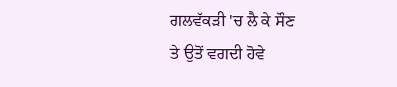ਗਲਵੱਕੜੀ 'ਚ ਲੈ ਕੇ ਸੌਣ
ਤੇ ਉਤੋਂ ਵਗਦੀ ਹੋਵੇ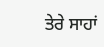ਤੇਰੇ ਸਾਹਾਂ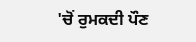'ਚੋਂ ਰੁਮਕਦੀ ਪੌਣ